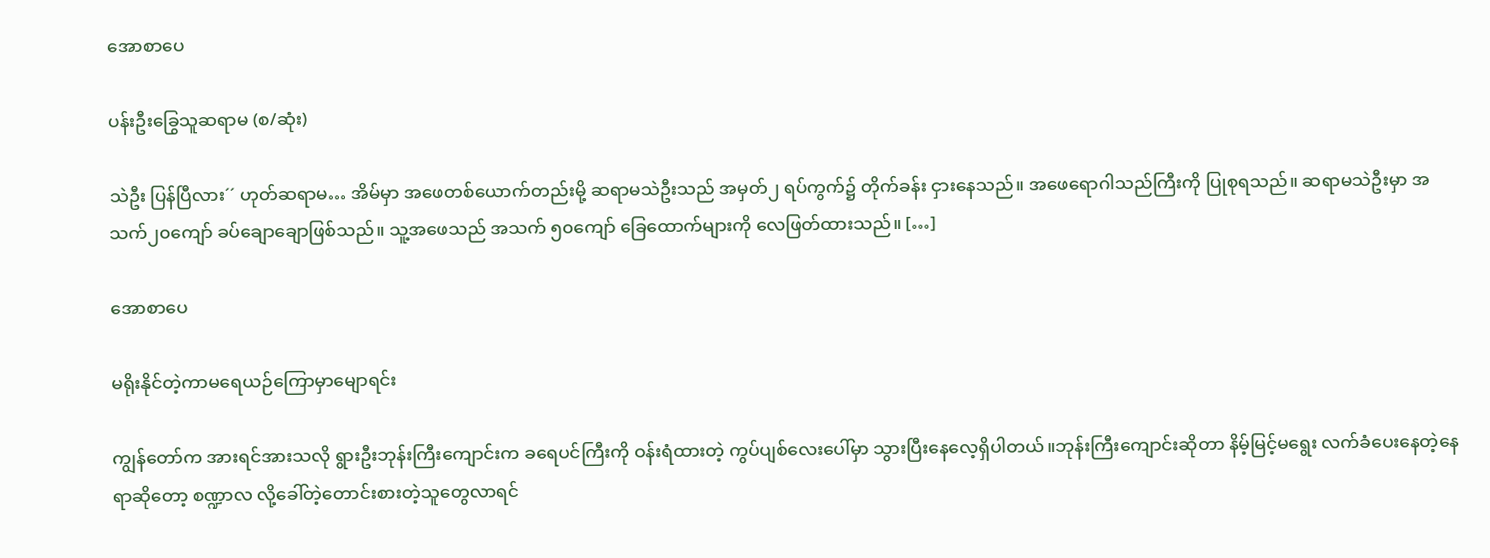အောစာပေ

ပန်းဦးခြွေသူဆရာမ (စ/ဆုံး)

သဲဦး ပြန်ပြီလား´´ ဟုတ်ဆရာမ… အိမ်မှာ အဖေတစ်ယောက်တည်းမို့ ဆရာမသဲဦးသည် အမှတ်၂ ရပ်ကွက်၌ တိုက်ခန်း ငှားနေသည်။ အဖေရောဂါသည်ကြီးကို ပြုစုရသည်။ ဆရာမသဲဦးမှာ အသက်၂၀ကျော် ခပ်ချောချောဖြစ်သည်။ သူ့အဖေသည် အသက် ၅၀ကျော် ခြေထောက်များကို လေဖြတ်ထားသည်။ […]

အောစာပေ

မရိုးနိုင်တဲ့ကာမရေယဉ်ကြောမှာမျောရင်း

ကျွန်တော်က အားရင်အားသလို ရွားဦးဘုန်းကြီးကျောင်းက ခရေပင်ကြီးကို ဝန်းရံထားတဲ့ ကွပ်ပျစ်လေးပေါ်မှာ သွားပြီးနေလေ့ရှိပါတယ်။ဘုန်းကြီးကျောင်းဆိုတာ နိမ့်မြင့်မရွေး လက်ခံပေးနေတဲ့နေရာဆိုတော့ စဏ္ဍာလ လို့ခေါ်တဲ့တောင်းစားတဲ့သူတွေလာရင်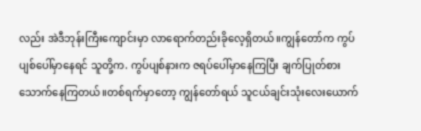လည်း အဲဒီဘုန်းကြီးကျောင်းမှာ လာရောက်တည်းခိုလေ့ရှိတယ်။ကျွန်တော်က ကွပ်ပျစ်ပေါ်မှာနေရင် သူတို့က. ကွပ်ပျစ်နားက ဇရပ်ပေါ်မှာနေကြပြီး ချက်ပြုတ်စားသောက်နေကြတယ်။တစ်ရက်မှာတော့ ကျွန်တော်ရယ် သူငယ်ချင်းသုံးလေးယောက်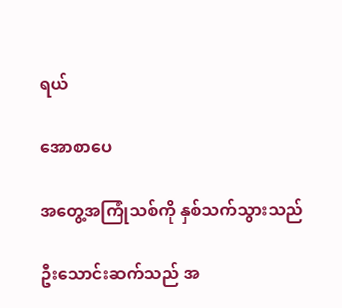ရယ်

အောစာပေ

အတွေ့အကြုံသစ်ကို နှစ်သက်သွားသည်

ဦးသောင်းဆက်သည် အ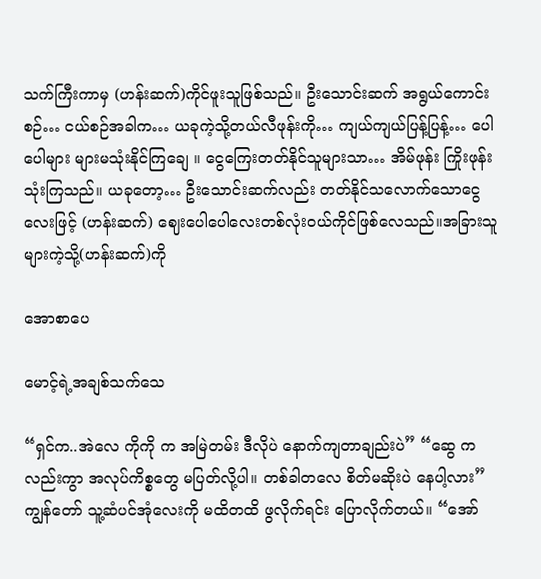သက်ကြီးကာမှ (ဟန်းဆက်)ကိုင်ဖူးသူဖြစ်သည်။ ဦးသောင်းဆက် အရွယ်ကောင်းစဉ်… ငယ်စဉ်အခါက… ယခုကဲ့သို့တယ်လီဖုန်းကို… ကျယ်ကျယ်ပြန့်ပြန့်… ပေါပေါများ များမသုံးနိုင်ကြချေ ။ ငွေကြေးတတ်နိုင်သူများသာ… အိမ်ဖုန်း ကြိုးဖုန်း သုံးကြသည်။ ယခုတော့… ဦးသောင်းဆက်လည်း တတ်နိုင်သလောက်သောငွေလေးဖြင့် (ဟန်းဆက်) ဈေးပေါပေါလေးတစ်လုံးဝယ်ကိုင်ဖြစ်လေသည်။အခြားသူများကဲ့သို့(ဟန်းဆက်)ကို

အောစာပေ

မောင့်ရဲ့အချစ်သက်သေ

“ရှင်က..အဲလေ ကိုကို က အမြဲတမ်း ဒီလိုပဲ နောက်ကျတာချည်းပဲ” “ဆွေ ကလည်းကွာ အလုပ်ကိစ္စတွေ မပြတ်လို့ပါ။ တစ်ခါတလေ စိတ်မဆိုးပဲ နေပါ့လား” ကျွန်တော် သူ့ဆံပင်အုံလေးကို မထိတထိ ဖွလိုက်ရင်း ပြောလိုက်တယ်။ “အော်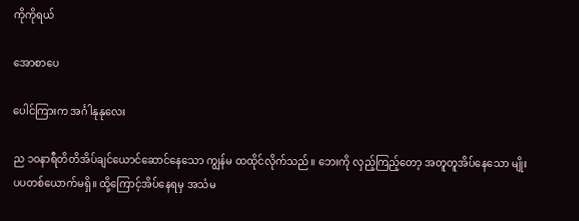ကိုကိုရယ်

အောစာပေ

ပေါင်ကြားက အင်္ဂါနုနုလေး

ည ၁၀နာရီတိတိအိပ်ချင်ယောင်ဆောင်နေသော ကျွန်မ ထထိုင်လိုက်သည်။ ဘေးကို လှည့်ကြည့်တော့ အတူတူအိပ်နေသော မျိုးပပတစ်ယောက်မရှိ။ ထို့ကြောင့်အိပ်နေရမှ အသံမ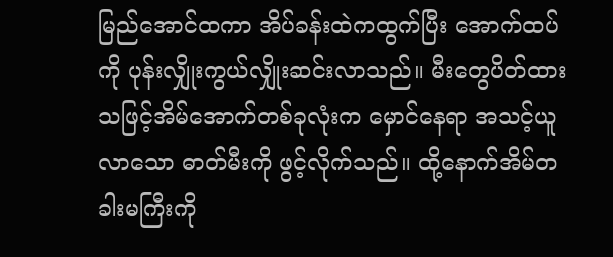မြည်အောင်ထကာ အိပ်ခန်းထဲကထွက်ပြီး အောက်ထပ်ကို ပုန်းလျှိုးကွယ်လျှိုးဆင်းလာသည်။ မီးတွေပိတ်ထားသဖြင့်အိမ်အောက်တစ်ခုလုံးက မှောင်နေရာ အသင့်ယူလာသော ဓာတ်မီးကို ဖွင့်လိုက်သည်။ ထို့နောက်အိမ်တခါးမကြီးကို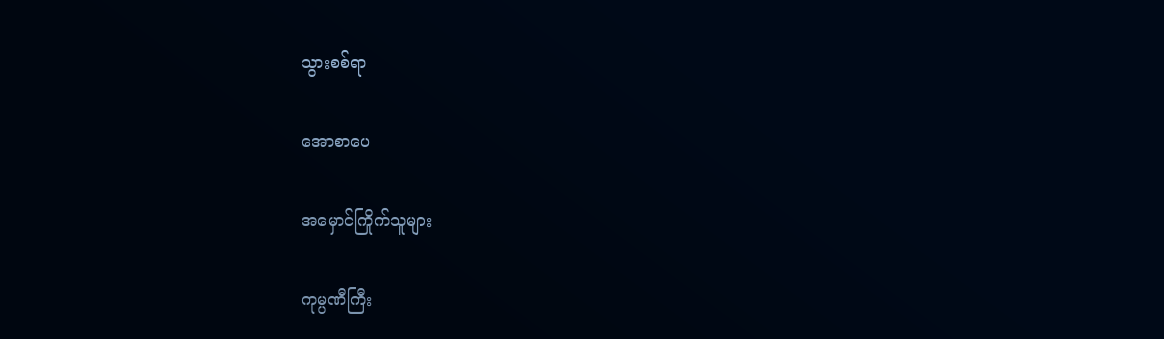သွားစစ်ရာ

အောစာပေ

အမှောင်ကြိုက်သူများ

ကုမ္ပဏီကြီး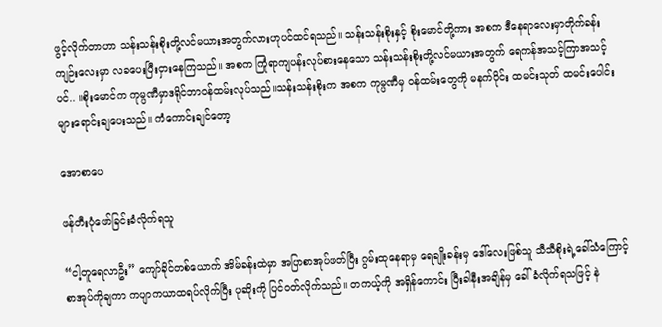ဖွင့်လိုက်တာဟာ သန်းသန်းစိုးတို့လင်မယားအတွက်လားဟုပင်ထင်ရသည်။ သန်းသန်းစိုးနှင့် စိုးမောင်တို့ကား အစက ဒီနေရာလေးမှာတိုက်ခန်းကျဉ်းလေးမှာ လခပေးပြီးငှားနေကြသည်။ အစက ကြုံရာကျပန်းလုပ်စားနေသော သန်းသန်းစိုးတို့လင်မယားအတွက် ရေကန်အသင့်ကြာအသင့်ပင်.. ။စိုးမောင်က ကုမ္ပဏီမှာဒရိုင်ဘာဝန်ထမ်းလုပ်သည်။သန်းသန်းစိုးက အစက ကုမ္ပဏီမှ ဝန်ထမ်းတွေကို မနက်ပိုင်း ထမင်းသုတ် ထမင်းပေါင်းများရောင်းချပေးသည်။ ကံကောင်းချင်တော့

အောစာပေ

ဖန်တီးပုံဖော်ခြင်းခံလိုက်ရသူ

“ငါ့တူရေလာဦး” ကျော်ခိုင်တစ်ယောက် အိမ်ခန်းထဲမှာ အပြာစာအုပ်ဖတ်ပြီး ဂွမ်းထုနေရာမှ ရေချိုးခန်းမှ ဒေါ်လေးဖြစ်သူ သီသီစိုးရဲ့ခေါ်သံကြောင့် စာအုပ်ကိုချကာ ကပျာကယာထရပ်လိုက်ပြီး ပုဆိုးကို ပြင်ဝတ်လိုက်သည်။ တကယ့်ကို အရှိန်ကောင်း ပြီးခါနီးအချိန်မှ ခေါ်ခံလိုက်ရသဖြင့် နဲ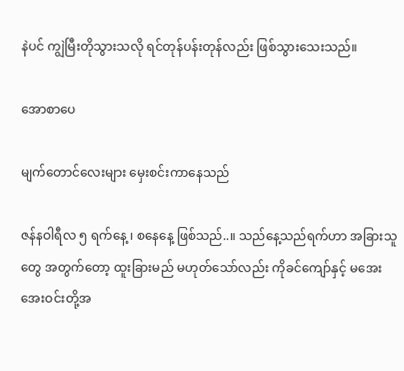နဲပင် ကျွဲမြီးတိုသွားသလို ရင်တုန်ပန်းတုန်လည်း ဖြစ်သွားသေးသည်။

အောစာပေ

မျက်တောင်လေးများ မှေးစင်းကာနေသည်

ဇန်နဝါရီလ ၅ ရက်နေ့ ၊ စနေနေ့ ဖြစ်သည်..။ သည်နေ့သည်ရက်ဟာ အခြားသူတွေ အတွက်တော့ ထူးခြားမည် မဟုတ်သော်လည်း ကိုခင်ကျော်နှင့် မအေးအေးဝင်းတို့အ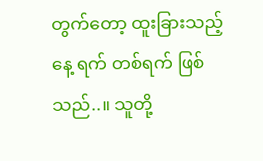တွက်တော့ ထူးခြားသည့်နေ့ ရက် တစ်ရက် ဖြစ်သည်..။ သူတို့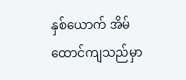နှစ်ယောက် အိမ်ထောင်ကျသည်မှာ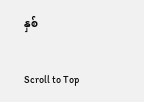နှစ်

Scroll to Top